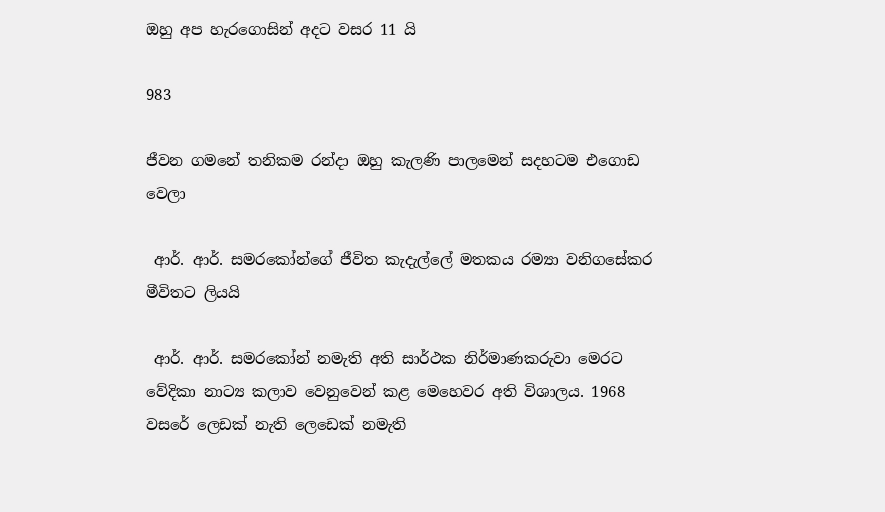ඔහු අප හැරගොසින් අදට වසර 11 යි

983

ජීවන ගමනේ තනිකම රන්දා ඔහු කැලණි පාලමෙන් සදහටම එගොඩ වෙලා

 ආර්. ආර්. සමරකෝන්ගේ ජීවිත කැදැල්ලේ මතකය රම්‍යා වනිගසේකර මීවිතට ලියයි

 ආර්. ආර්. සමරකෝන් නමැති අති සාර්ථක නිර්මාණකරුවා මෙරට වේදිකා නාට්‍ය කලාව වෙනුවෙන් කළ මෙහෙවර අති විශාලය. 1968 වසරේ ලෙඩක් නැති ලෙඩෙක් නමැති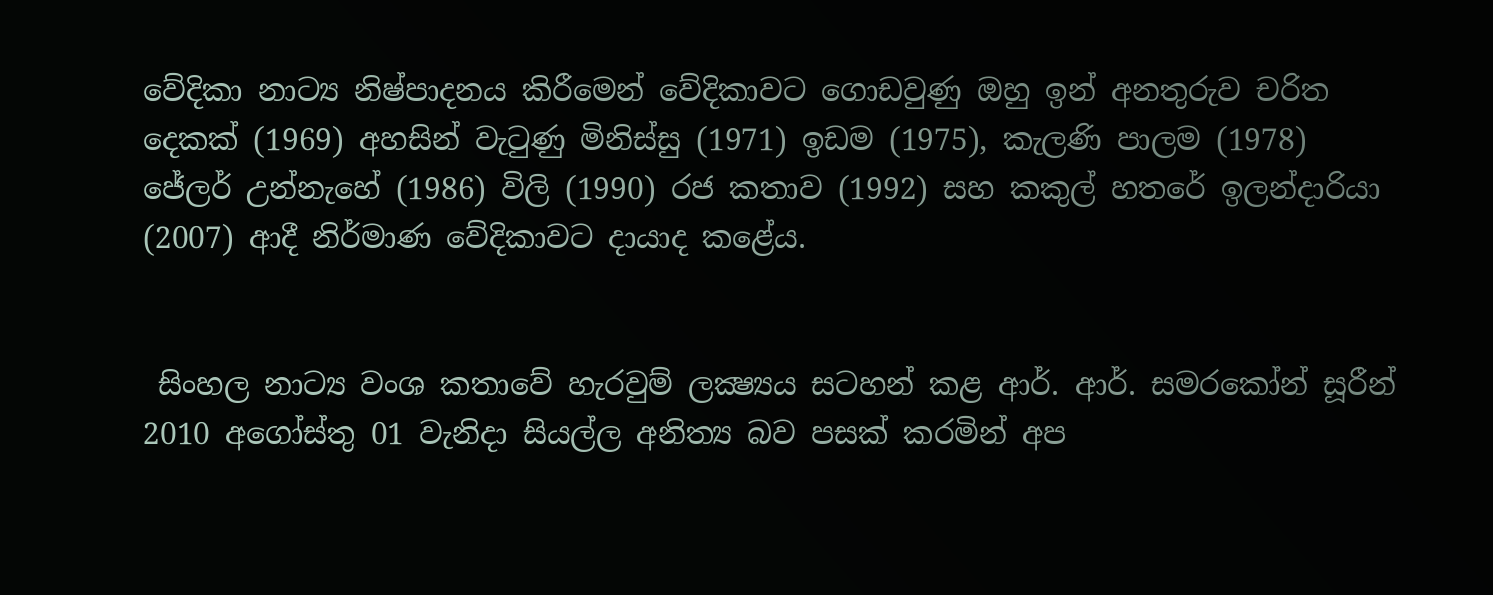වේදිකා නාට්‍ය නිෂ්පාදනය කිරීමෙන් වේදිකාවට ගොඩවුණු ඔහු ඉන් අනතුරුව චරිත දෙකක් (1969) අහසින් වැටුණු මිනිස්සු (1971) ඉඩම (1975), කැලණි පාලම (1978) ජේලර් උන්නැහේ (1986) විලි (1990) රජ කතාව (1992) සහ කකුල් හතරේ ඉලන්දාරියා (2007) ආදී නිර්මාණ වේදිකාවට දායාද කළේය.


 සිංහල නාට්‍ය වංශ කතාවේ හැරවුම් ලක්‍ෂ්‍යය සටහන් කළ ආර්. ආර්. සමරකෝන් සූරීන් 2010 අගෝස්තු 01 වැනිදා සියල්ල අනිත්‍ය බව පසක් කරමින් අප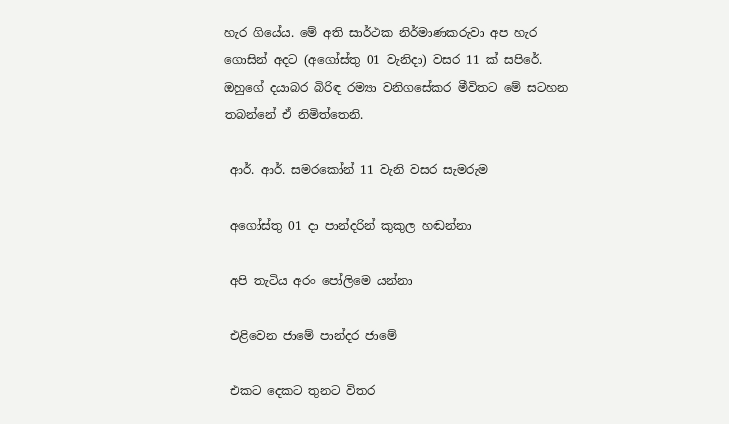හැර ගියේය. මේ අති සාර්ථක නිර්මාණකරුවා අප හැර ගොසින් අදට (අගෝස්තු 01 වැනිදා) වසර 11 ක් සපිරේ. ඔහුගේ දයාබර බිරිඳ රම්‍යා වනිගසේකර මීවිතට මේ සටහන තබන්නේ ඒ නිමිත්තෙනි.

 ආර්. ආර්. සමරකෝන් 11 වැනි වසර සැමරුම

 අගෝස්තු 01 දා පාන්දරින් කුකුල හඬන්නා

 අපි තැටිය අරං පෝලිමෙ යන්නා

 එළිවෙන ජාමේ පාන්දර ජාමේ

 එකට දෙකට තුනට විතර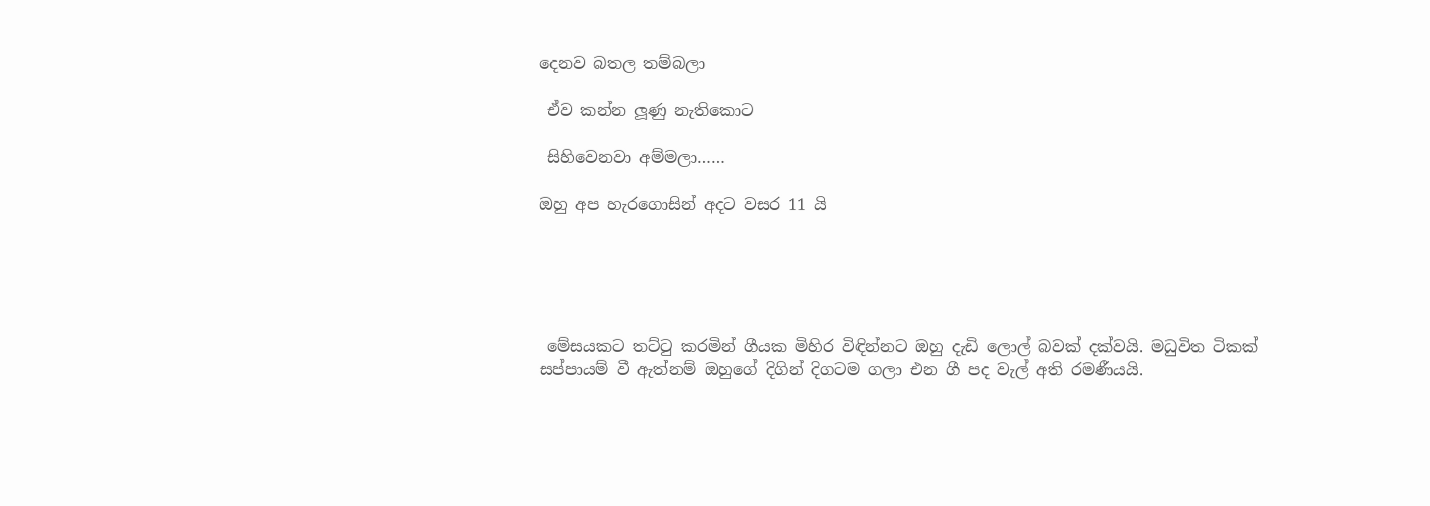දෙනව බතල තම්බලා

 ඒව කන්න ලූණු නැතිකොට

 සිහිවෙනවා අම්මලා……

ඔහු අප හැරගොසින් අදට වසර 11 යි





 මේසයකට තට්ටු කරමින් ගීයක මිහිර විඳින්නට ඔහු දැඩි ලොල් බවක් දක්වයි. මධුවිත ටිකක් සප්පායම් වී ඇත්නම් ඔහුගේ දිගින් දිගටම ගලා එන ගී පද වැල් අති රමණීයයි.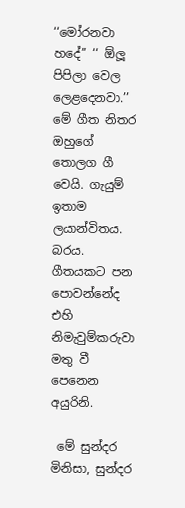‘‘මෝරනවා හදේ’’ ‘‘ ඕලූ පිපිලා වෙල ලෙළදෙනවා.’’ මේ ගීත නිතර ඔහුගේ තොලග ගී වෙයි. ගැයුම් ඉතාම ලයාන්විතය. බරය. ගීතයකට පන පොවන්නේද එහි නිමැවුම්කරුවා මතු වී පෙනෙන අයුරිනි.

 මේ සුන්දර මිනිසා, සුන්දර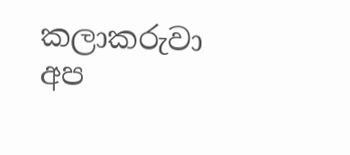කලාකරුවා අප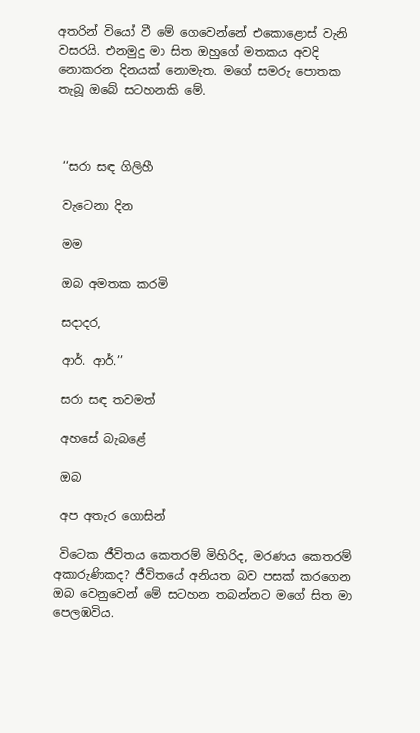අතරින් වියෝ වී මේ ගෙවෙන්නේ එකොළොස් වැනි වසරයි. එනමුදු මා සිත ඔහුගේ මතකය අවදි නොකරන දිනයක් නොමැත. මගේ සමරු පොතක තැබූ ඔබේ සටහනකි මේ.



 ‘‘සරා සඳ ගිලිහී

 වැටෙනා දින

 මම

 ඔබ අමතක කරමි

 සදාදර,

 ආර්. ආර්.’’

 සරා සඳ තවමත්

 අහසේ බැබළේ

 ඔබ

 අප අතැර ගොසින්

 විටෙක ජීවිතය කෙතරම් මිහිරිද, මරණය කෙතරම් අකාරුණිකද? ජීවිතයේ අනියත බව පසක් කරගෙන ඔබ වෙනුවෙන් මේ සටහන තබන්නට මගේ සිත මා පෙලඹවිය.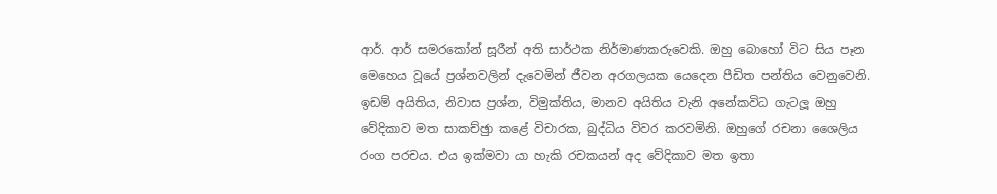ආර්. ආර් සමරකෝන් සූරීන් අති සාර්ථක නිර්මාණකරුවෙකි. ඔහු බොහෝ විට සිය පෑන මෙහෙය වූයේ ප්‍රශ්නවලින් දැවෙමින් ජීවන අරගලයක යෙදෙන පීඩිත පන්තිය වෙනුවෙනි. ඉඩම් අයිතිය, නිවාස ප්‍රශ්න, විමුක්තිය, මානව අයිතිය වැනි අනේකවිධ ගැටලූ ඔහු වේදිකාව මත සාකච්ඡුා කළේ විචාරක, බුද්ධිය විවර කරවමිනි. ඔහුගේ රචනා ශෛලිය රංග පරචය. එය ඉක්මවා යා හැකි රචකයන් අද වේදිකාව මත ඉතා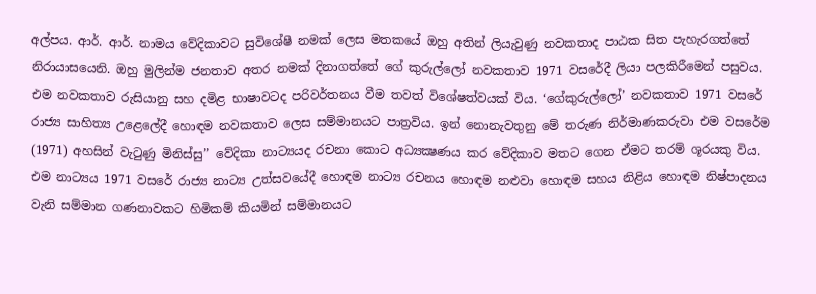අල්පය. ආර්. ආර්. නාමය වේදිකාවට සුවිශේෂී නමක් ලෙස මතකයේ ඔහු අතින් ලියැවුණු නවකතාද පාඨක සිත පැහැරගත්තේ නිරායාසයෙනි. ඔහු මුලින්ම ජනතාව අතර නමක් දිනාගත්තේ ගේ කුරුල්ලෝ නවකතාව 1971 වසරේදී ලියා පලකිරීමෙන් පසුවය. එම නවකතාව රුසියානු සහ දමිළ භාෂාවටද පරිවර්තනය වීම තවත් විශේෂත්වයක් විය. ‘ගේකුරුල්ලෝ’ නවකතාව 1971 වසරේ රාජ්‍ය සාහිත්‍ය උළෙලේදී හොඳම නවකතාව ලෙස සම්මානයට පාත්‍රවිය. ඉන් නොනැවතුනු මේ තරුණ නිර්මාණකරුවා එම වසරේම (1971) අහසින් වැටුණු මිනිස්සු’’ වේදිකා නාට්‍යයද රචනා කොට අධ්‍යක්‍ෂණය කර වේදිකාව මතට ගෙන ඒමට තරම් ශූරයකු විය. එම නාට්‍යය 1971 වසරේ රාජ්‍ය නාට්‍ය උත්සවයේදී හොඳම නාට්‍ය රචනය හොඳම නළුවා හොඳම සහය නිළිය හොඳම නිෂ්පාදනය වැනි සම්මාන ගණනාවකට හිමිකම් කියමින් සම්මානයට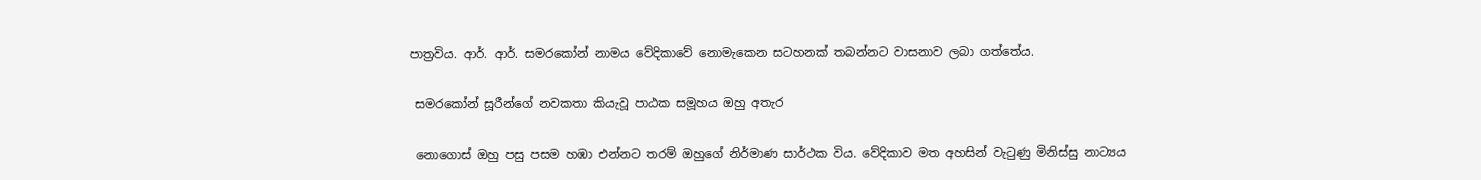පාත්‍රවිය. ආර්. ආර්. සමරකෝන් නාමය වේදිකාවේ නොමැකෙන සටහනක් තබන්නට වාසනාව ලබා ගත්තේය.

 සමරකෝන් සූරීන්ගේ නවකතා කියැවූ පාඨක සමූහය ඔහු අතැර

 නොගොස් ඔහු පසු පසම හඹා එන්නට තරම් ඔහුගේ නිර්මාණ සාර්ථක විය. වේදිකාව මත අහසින් වැටුණු මිනිස්සු නාට්‍යය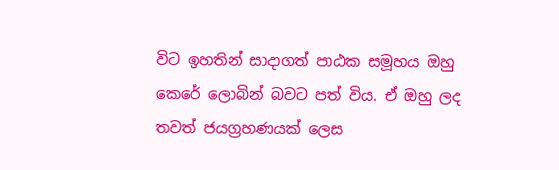විට ඉහතින් සාදාගත් පාඨක සමූහය ඔහු කෙරේ ලොබින් බවට පත් විය. ඒ ඔහු ලද තවත් ජයග්‍රහණයක් ලෙස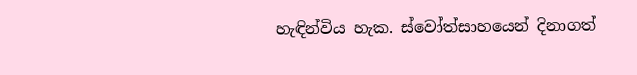හැඳින්විය හැක. ස්වෝත්සාහයෙන් දිනාගත්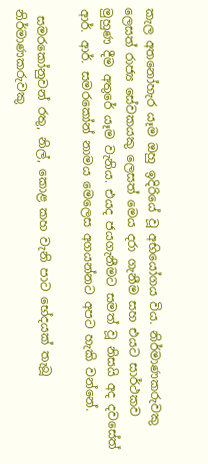කැල අතනෝහැර යෑම ඔහු ඉදිරියේ වූ අභියෝගය විය. නිර්මාණකරුවකු ලෙසත් රාජ්‍ය සේවකයකු ලෙසත් මෙය දරා ගැනීම සහ එයට සාර්ථකව මුහුණ දීම අතුරේ යෑම වැනිය. එයද ජයගැනීමට සමත් වූ නිසයි අද දවසේත් ආර්. ආර්. සමරකෝන් නාමය මෙලෙස අගයන්නට අපට හැකි වන්නේ.

 සමරකෝනුවන් රතු, නිල්, කොළ කහ වැනි පාට භේදයක් තැබූ නිර්මාණකරුවකු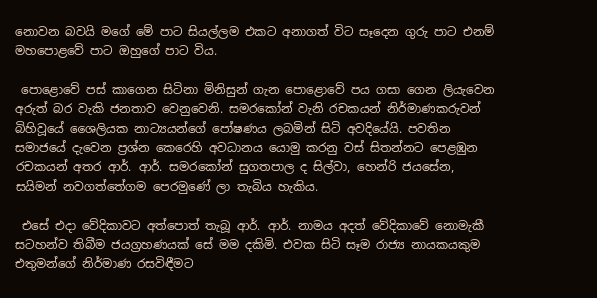නොවන බවයි මගේ මේ පාට සියල්ලම එකට අනාගත් විට සෑදෙන ගුරු පාට එනම් මහපොළවේ පාට ඔහුගේ පාට විය.

 පොළොවේ පස් කාගෙන සිටිනා මිනිසුන් ගැන පොළොවේ පය ගසා ගෙන ලියැවෙන අරුත් බර වැකි ජනතාව වෙනුවෙනි. සමරකෝන් වැනි රචකයන් නිර්මාණකරුවන් බිහිවූයේ ශෛලියක නාට්‍යයන්ගේ පෝෂණය ලබමින් සිටි අවදියේයි. පවතින සමාජයේ දැවෙන ප්‍රශ්න කෙරෙහි අවධානය යොමු කරනු වස් සිතන්නට පෙළඹුන රචකයන් අතර ආර්. ආර්. සමරකෝන් සුගතපාල ද සිල්වා, හෙන්රි ජයසේන, සයිමන් නවගත්තේගම පෙරමුණේ ලා තැබිය හැකිය.

 එසේ එදා වේදිකාවට අත්පොත් තැබූ ආර්. ආර්. නාමය අදත් වේදිකාවේ නොමැකී සටහන්ව තිබීම ජයග්‍රහණයක් සේ මම දකිමි. එවක සිටි සෑම රාජ්‍ය නායකයකුම එතුමන්ගේ නිර්මාණ රසවිඳීමට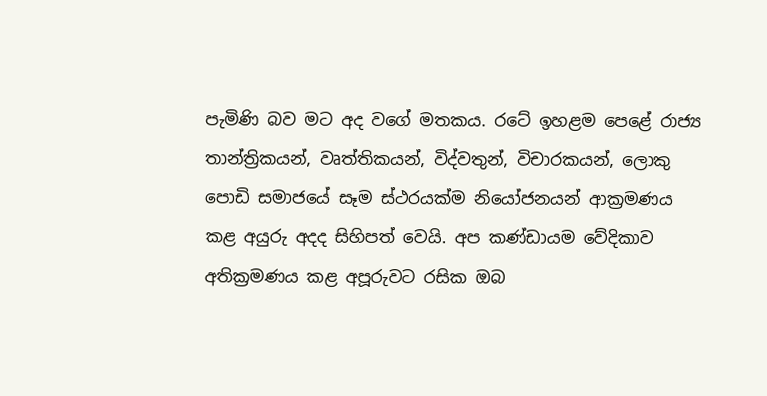පැමිණි බව මට අද වගේ මතකය. රටේ ඉහළම පෙළේ රාජ්‍ය තාන්ත්‍රිකයන්, වෘත්තිකයන්, විද්වතුන්, විචාරකයන්, ලොකු පොඩි සමාජයේ සෑම ස්ථරයක්ම නියෝජනයන් ආක්‍රමණය කළ අයුරු අදද සිහිපත් වෙයි. අප කණ්ඩායම වේදිකාව අතික්‍රමණය කළ අපූරුවට රසික ඔබ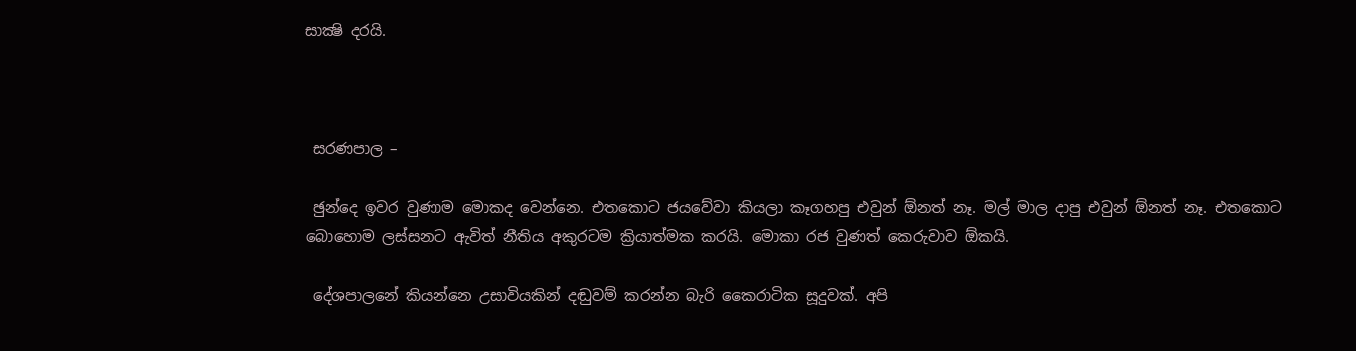සාක්‍ෂි දරයි.



 සරණපාල –

 ඡුන්දෙ ඉවර වුණාම මොකද වෙන්නෙ. එතකොට ජයවේවා කියලා කෑගහපු එවුන් ඕනත් නෑ. මල් මාල දාපු එවුන් ඕනත් නෑ. එතකොට බොහොම ලස්සනට ඇවිත් නීතිය අකුරටම ක්‍රියාත්මක කරයි. මොකා රජ වුණත් කෙරුවාව ඕකයි.

 දේශපාලනේ කියන්නෙ උසාවියකින් දඬුවම් කරන්න බැරි කෛරාටික සූදුවක්. අපි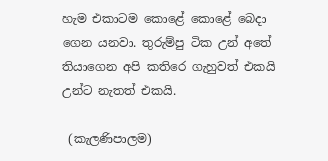හැම එකාටම කොළේ කොළේ බෙදා ගෙන යනවා. තුරුම්පු ටික උන් අතේ තියාගෙන අපි කතිරෙ ගැහුවත් එකයි උන්ට නැතත් එකයි.

 (කැලණිපාලම)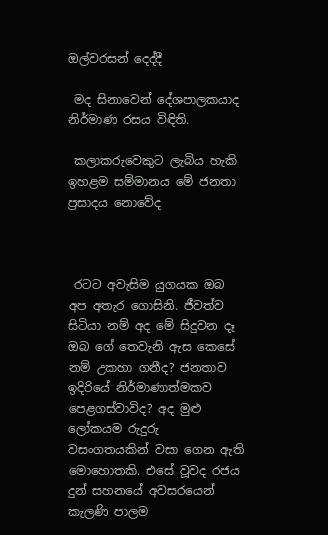ඔල්වරසන් දෙද්දී

 මද සිනාවෙන් දේශපාලකයාද නිර්මාණ රසය විඳිති.

 කලාකරුවෙකුට ලැබිය හැකි ඉහළම සම්මානය මේ ජනතා ප්‍රසාදය නොවේද



 රටට අවැසිම යුගයක ඔබ අප අතැර ගොසිනි. ජීවත්ව සිටියා නම් අද මේ සිදුවන දෑ ඔබ ගේ තෙවැනි ඇස කෙසේ නම් උකහා ගනීද? ජනතාව ඉදිරියේ නිර්මාණාත්මකව පෙළගස්වාවිද? අද මුළු ලෝකයම රුදුරු වසංගතයකින් වසා ගෙන ඇති මොහොතකි. එසේ වූවද රජය දුන් සහනයේ අවසරයෙන් කැලණි පාලම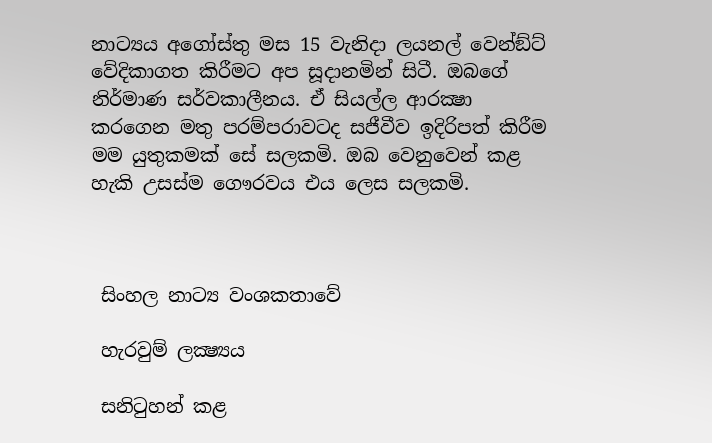නාට්‍යය අගෝස්තු මස 15 වැනිදා ලයනල් වෙන්ඞ්ට් වේදිකාගත කිරීමට අප සූදානමින් සිටී. ඔබගේ නිර්මාණ සර්වකාලීනය. ඒ සියල්ල ආරක්‍ෂා කරගෙන මතු පරම්පරාවටද සජීවීව ඉදිරිපත් කිරීම මම යුතුකමක් සේ සලකමි. ඔබ වෙනුවෙන් කළ හැකි උසස්ම ගෞරවය එය ලෙස සලකමි.



 සිංහල නාට්‍ය වංශකතාවේ

 හැරවුම් ලක්‍ෂ්‍යය

 සනිටුහන් කළ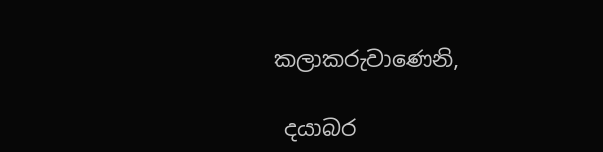කලාකරුවාණෙනි,

 දයාබර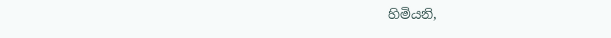හිමියනි,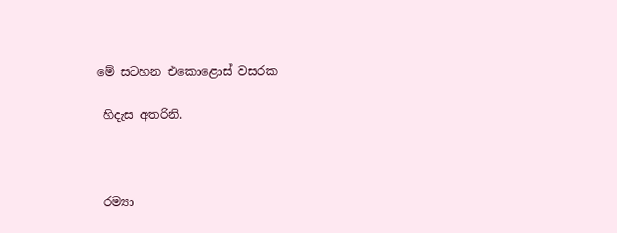මේ සටහන එකොළොස් වසරක

 හිදැස අතරිනි.



 රම්‍යා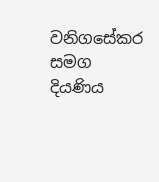වනිගසේකර සමග දියණිය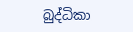බුද්ධිකා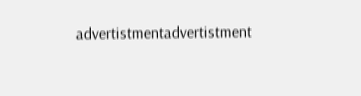advertistmentadvertistment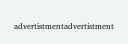advertistmentadvertistment